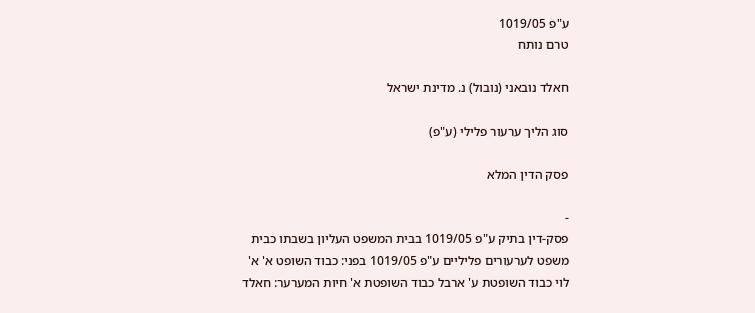ע"פ 1019/05
טרם נותח

חאלד נובאני (נובול) נ. מדינת ישראל

סוג הליך ערעור פלילי (ע"פ)

פסק הדין המלא

-
פסק-דין בתיק ע"פ 1019/05 בבית המשפט העליון בשבתו כבית משפט לערעורים פליליים ע"פ 1019/05 בפני: כבוד השופט א' א' לוי כבוד השופטת ע' ארבל כבוד השופטת א' חיות המערער: חאלד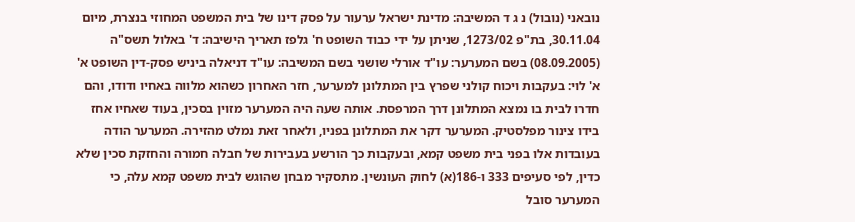נובאני (נובול) נ ג ד המשיבה: מדינת ישראל ערעור על פסק דינו של בית המשפט המחוזי בנצרת, מיום 30.11.04, בת"פ 1273/02, שניתן על ידי כבוד השופט ח' גלפז תאריך הישיבה: ד' באלול תשס"ה (08.09.2005) בשם המערער: עו"ד אורלי שושני בשם המשיבה: עו"ד דניאלה ביניש פסק-דין השופט א' א' לוי: בעקבות ויכוח קולני שפרץ בין המתלונן למערער, חזר האחרון כשהוא מלווה באחיו ודודו, והם חדרו לבית בו נמצא המתלונן דרך המרפסת. אותה שעה היה המערער מזוין בסכין, בעוד שאחיו אחז בידו צינור מפלסטיק. המערער דקר את המתלונן בפניו, ולאחר זאת נמלט מהזירה. המערער הודה בעובדות אלו בפני בית משפט קמא, ובעקבות כך הורשע בעבירות של חבלה חמורה והחזקת סכין שלא כדין, לפי סעיפים 333 ו-186(א) לחוק העונשין. מתסקיר מבחן שהוגש לבית משפט קמא עלה, כי המערער סובל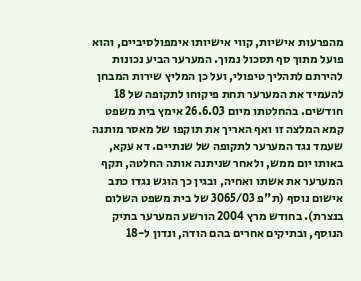מהפרעות אישיות, קווי אישיותו אימפולסיביים, והוא פועל מתוך סף תסכול נמוך. המערער הביע נכונות להירתם לתהליך טיפולי, ועל כן המליץ שירות המבחן להעמיד את המערער תחת פיקוחו לתקופה של 18 חודשים. בהחלטתו מיום 26.6.03 אימץ בית משפט קמא המלצה זו ואף האריך את תוקפו של מאסר מותנה שעמד נגד המערער לתקופה של שנתיים. דא עקא, באותו יום ממש, ולאחר שניתנה אותה החלטה, תקף המערער את אשתו ואחיה, ובגין כך הוגש נגדו כתב אישום נוסף (ת"פ 3065/03 של בית משפט השלום בנצרת). בחודש מרץ 2004 הורשע המערער בתיק הנוסף, ובתיקים אחרים בהם הודה, ונדון ל-18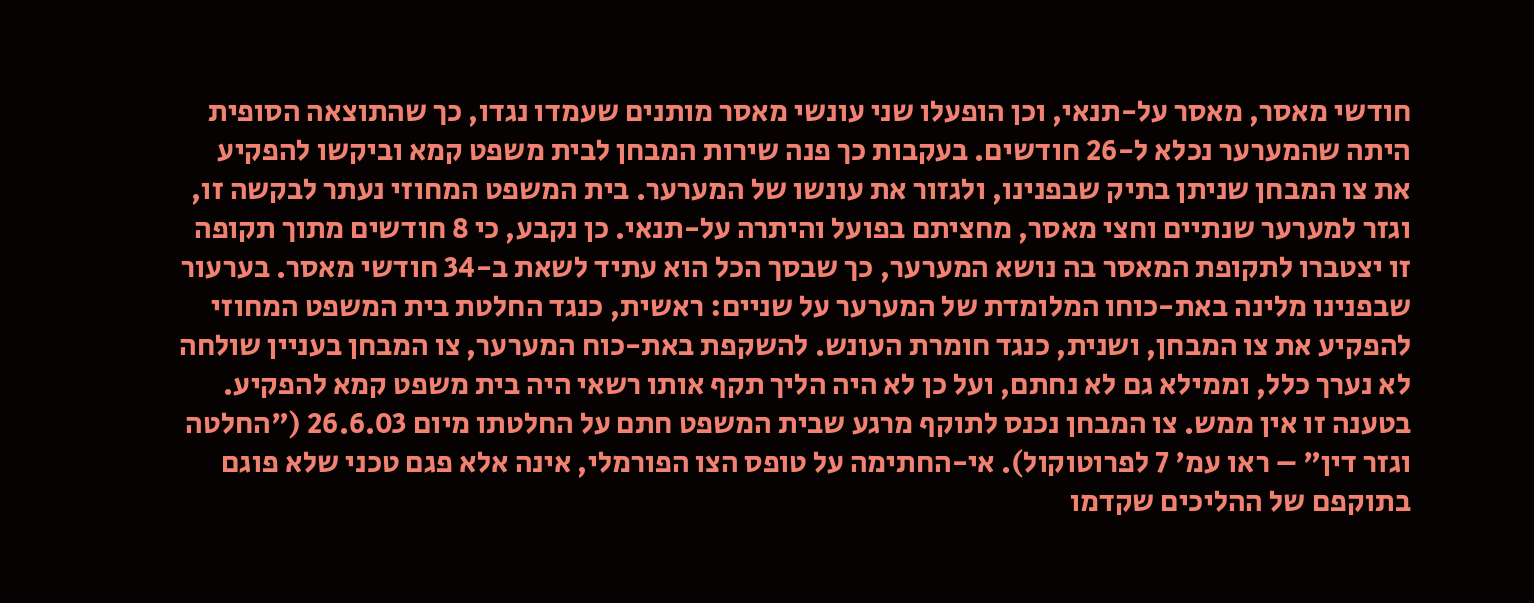חודשי מאסר, מאסר על-תנאי, וכן הופעלו שני עונשי מאסר מותנים שעמדו נגדו, כך שהתוצאה הסופית היתה שהמערער נכלא ל-26 חודשים. בעקבות כך פנה שירות המבחן לבית משפט קמא וביקשו להפקיע את צו המבחן שניתן בתיק שבפנינו, ולגזור את עונשו של המערער. בית המשפט המחוזי נעתר לבקשה זו, וגזר למערער שנתיים וחצי מאסר, מחציתם בפועל והיתרה על-תנאי. כן נקבע, כי 8 חודשים מתוך תקופה זו יצטברו לתקופת המאסר בה נושא המערער, כך שבסך הכל הוא עתיד לשאת ב-34 חודשי מאסר. בערעור שבפנינו מלינה באת-כוחו המלומדת של המערער על שניים: ראשית, כנגד החלטת בית המשפט המחוזי להפקיע את צו המבחן, ושנית, כנגד חומרת העונש. להשקפת באת-כוח המערער, צו המבחן בעניין שולחה לא נערך כלל, וממילא גם לא נחתם, ועל כן לא היה הליך תקף אותו רשאי היה בית משפט קמא להפקיע. בטענה זו אין ממש. צו המבחן נכנס לתוקף מרגע שבית המשפט חתם על החלטתו מיום 26.6.03 ("החלטה וגזר דין" – ראו עמ' 7 לפרוטוקול). אי-החתימה על טופס הצו הפורמלי, אינה אלא פגם טכני שלא פוגם בתוקפם של ההליכים שקדמו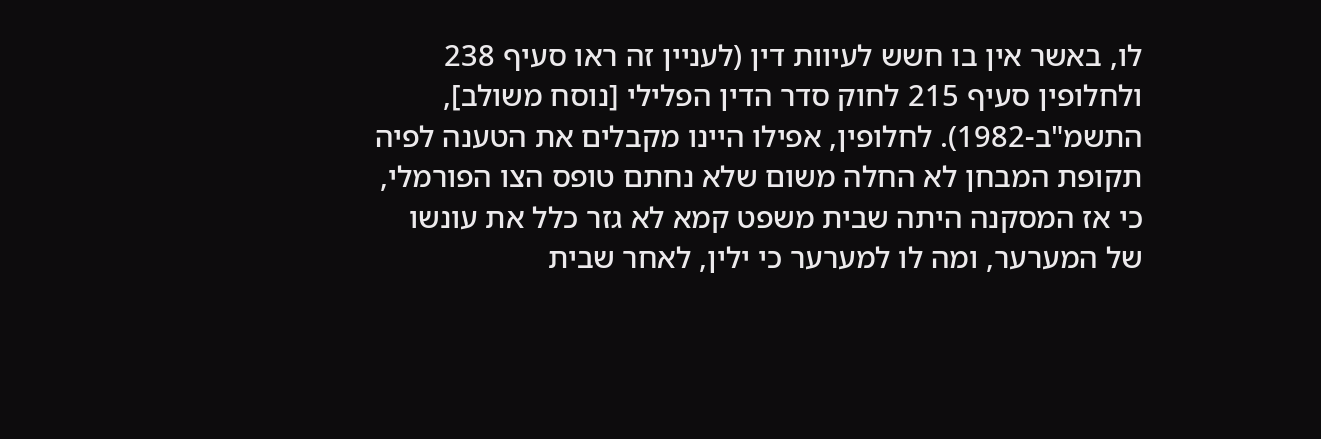לו, באשר אין בו חשש לעיוות דין (לעניין זה ראו סעיף 238 ולחלופין סעיף 215 לחוק סדר הדין הפלילי [נוסח משולב], התשמ"ב-1982). לחלופין, אפילו היינו מקבלים את הטענה לפיה תקופת המבחן לא החלה משום שלא נחתם טופס הצו הפורמלי, כי אז המסקנה היתה שבית משפט קמא לא גזר כלל את עונשו של המערער, ומה לו למערער כי ילין, לאחר שבית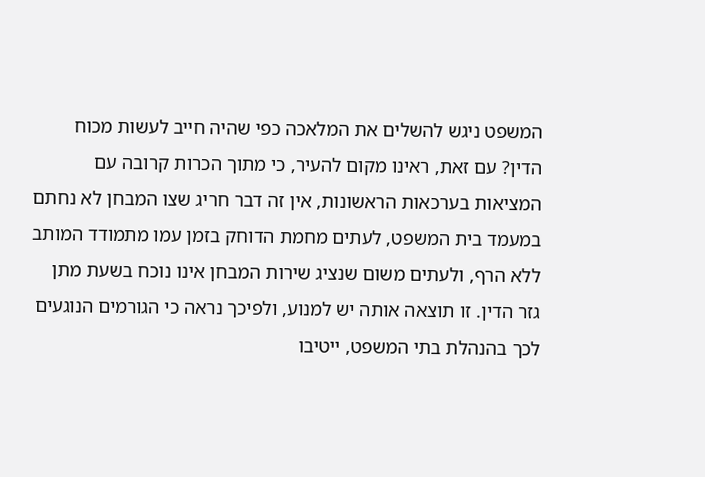המשפט ניגש להשלים את המלאכה כפי שהיה חייב לעשות מכוח הדין? עם זאת, ראינו מקום להעיר, כי מתוך הכרות קרובה עם המציאות בערכאות הראשונות, אין זה דבר חריג שצו המבחן לא נחתם במעמד בית המשפט, לעתים מחמת הדוחק בזמן עמו מתמודד המותב ללא הרף, ולעתים משום שנציג שירות המבחן אינו נוכח בשעת מתן גזר הדין. זו תוצאה אותה יש למנוע, ולפיכך נראה כי הגורמים הנוגעים לכך בהנהלת בתי המשפט, ייטיבו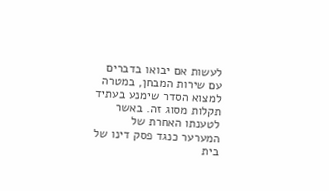לעשות אם יבואו בדברים עם שירות המבחן, במטרה למצוא הסדר שימנע בעתיד תקלות מסוג זה. באשר לטענתו האחרת של המערער כנגד פסק דינו של בית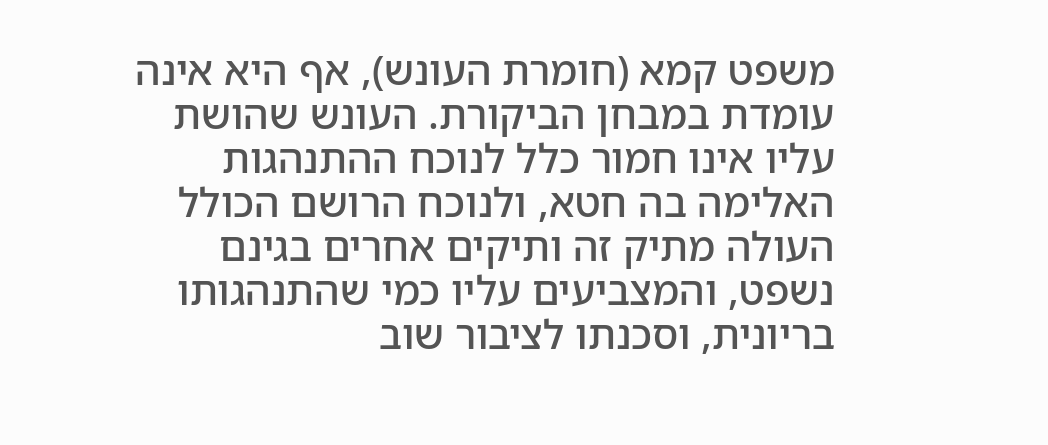משפט קמא (חומרת העונש), אף היא אינה עומדת במבחן הביקורת. העונש שהושת עליו אינו חמור כלל לנוכח ההתנהגות האלימה בה חטא, ולנוכח הרושם הכולל העולה מתיק זה ותיקים אחרים בגינם נשפט, והמצביעים עליו כמי שהתנהגותו בריונית, וסכנתו לציבור שוב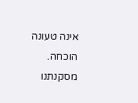אינה טעונה הוכחה. מסקנתנו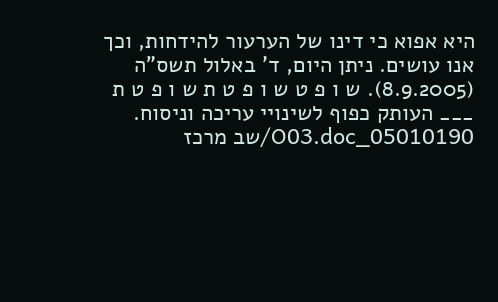היא אפוא כי דינו של הערעור להידחות, וכך אנו עושים. ניתן היום, ד' באלול תשס"ה (8.9.2005). ש ו פ ט ש ו פ ט ת ש ו פ ט ת ___ העותק כפוף לשינויי עריכה וניסוח. 05010190_O03.doc/שב מרכז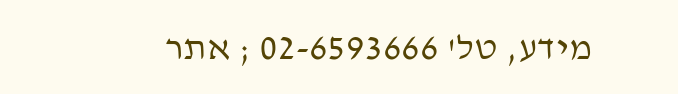מידע, טל' 02-6593666 ; אתר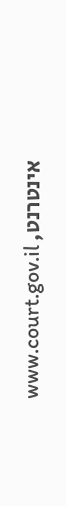אינטרנט, www.court.gov.il